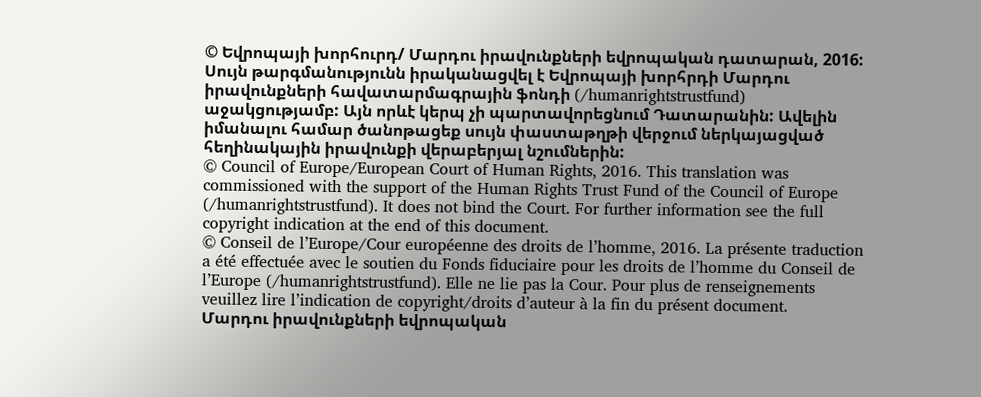© Եվրոպայի խորհուրդ/ Մարդու իրավունքների եվրոպական դատարան, 2016: Սույն թարգմանությունն իրականացվել է Եվրոպայի խորհրդի Մարդու իրավունքների հավատարմագրային ֆոնդի (/humanrightstrustfund) աջակցությամբ: Այն որևէ կերպ չի պարտավորեցնում Դատարանին: Ավելին իմանալու համար ծանոթացեք սույն փաստաթղթի վերջում ներկայացված հեղինակային իրավունքի վերաբերյալ նշումներին:
© Council of Europe/European Court of Human Rights, 2016. This translation was commissioned with the support of the Human Rights Trust Fund of the Council of Europe (/humanrightstrustfund). It does not bind the Court. For further information see the full copyright indication at the end of this document.
© Conseil de l’Europe/Cour européenne des droits de l’homme, 2016. La présente traduction a été effectuée avec le soutien du Fonds fiduciaire pour les droits de l’homme du Conseil de l’Europe (/humanrightstrustfund). Elle ne lie pas la Cour. Pour plus de renseignements veuillez lire l’indication de copyright/droits d’auteur à la fin du présent document.
Մարդու իրավունքների եվրոպական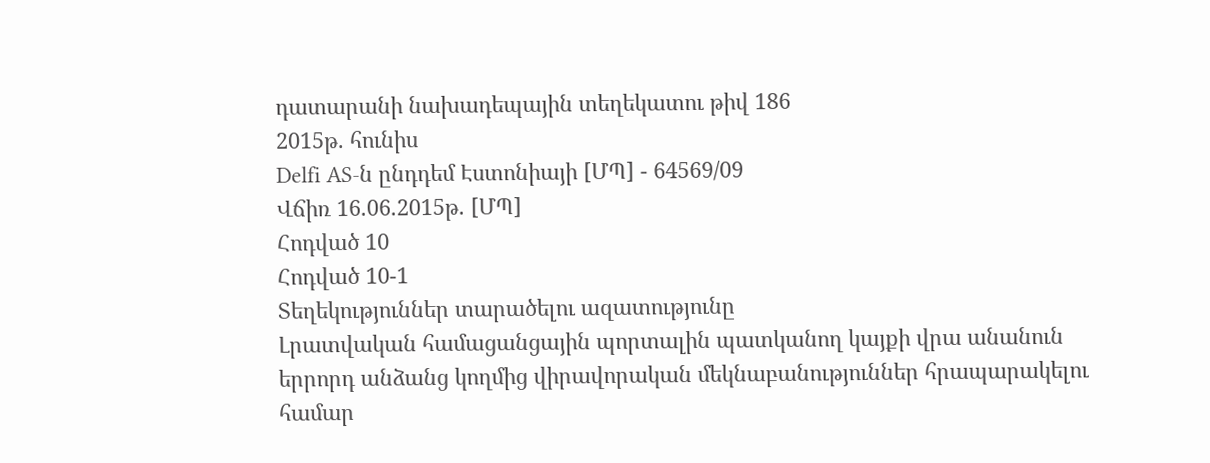դատարանի նախադեպային տեղեկատու թիվ 186
2015թ. հունիս
Delfi AS-ն ընդդեմ Էստոնիայի [ՄՊ] - 64569/09
Վճիռ 16.06.2015թ. [ՄՊ]
Հոդված 10
Հոդված 10-1
Տեղեկություններ տարածելու ազատությունը
Լրատվական համացանցային պորտալին պատկանող կայքի վրա անանուն երրորդ անձանց կողմից վիրավորական մեկնաբանություններ հրապարակելու համար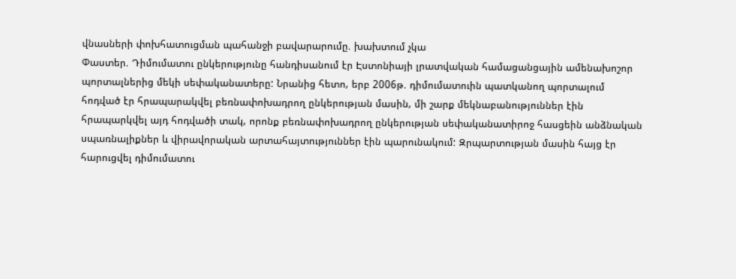վնասների փոխհատուցման պահանջի բավարարումը. խախտում չկա
Փաստեր. Դիմումատու ընկերությունը հանդիսանում էր Էստոնիայի լրատվական համացանցային ամենախոշոր պորտալներից մեկի սեփականատերը: Նրանից հետո, երբ 2006թ. դիմումատուին պատկանող պորտալում հոդված էր հրապարակվել բեռնափոխադրող ընկերության մասին, մի շարք մեկնաբանություններ էին հրապարկվել այդ հոդվածի տակ, որոնք բեռնափոխադրող ընկերության սեփականատիրոջ հասցեին անձնական սպառնալիքներ և վիրավորական արտահայտություններ էին պարունակում: Զրպարտության մասին հայց էր հարուցվել դիմումատու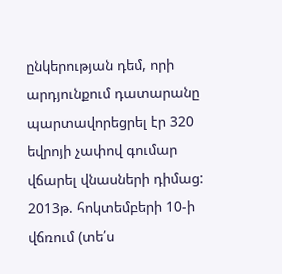ընկերության դեմ, որի արդյունքում դատարանը պարտավորեցրել էր 320 եվրոյի չափով գումար վճարել վնասների դիմաց:
2013թ. հոկտեմբերի 10-ի վճռում (տե՛ս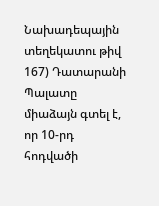Նախադեպային տեղեկատու թիվ 167) Դատարանի Պալատը միաձայն գտել է, որ 10-րդ հոդվածի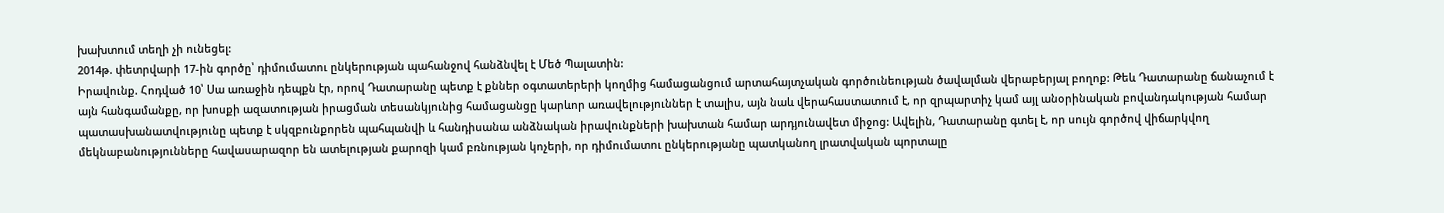խախտում տեղի չի ունեցել:
2014թ. փետրվարի 17-ին գործը՝ դիմումատու ընկերության պահանջով հանձնվել է Մեծ Պալատին:
Իրավունք. Հոդված 10՝ Սա առաջին դեպքն էր, որով Դատարանը պետք է քններ օգտատերերի կողմից համացանցում արտահայտչական գործունեության ծավալման վերաբերյալ բողոք: Թեև Դատարանը ճանաչում է այն հանգամանքը, որ խոսքի ազատության իրացման տեսանկյունից համացանցը կարևոր առավելություններ է տալիս, այն նաև վերահաստատում է, որ զրպարտիչ կամ այլ անօրինական բովանդակության համար պատասխանատվությունը պետք է սկզբունքորեն պահպանվի և հանդիսանա անձնական իրավունքների խախտան համար արդյունավետ միջոց: Ավելին, Դատարանը գտել է, որ սույն գործով վիճարկվող մեկնաբանությունները հավասարազոր են ատելության քարոզի կամ բռնության կոչերի, որ դիմումատու ընկերությանը պատկանող լրատվական պորտալը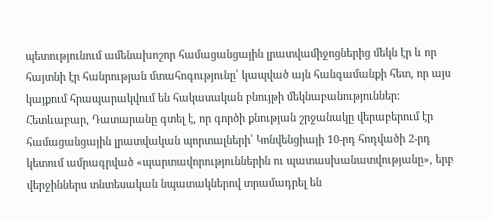պետությունում ամենախոշոր համացանցային լրատվամիջոցներից մեկն էր և որ հայտնի էր հանրության մտահոգությունը՝ կապված այն հանգամանքի հետ, որ այս կայքում հրապարակվում են հակասական բնույթի մեկնաբանություններ: Հետևաբար, Դատարանը գտել է, որ գործի քնության շրջանակը վերաբերում էր համացանցային լրատվական պորտալների՝ Կոնվենցիայի 10-րդ հոդվածի 2-րդ կետում ամրագրված «պարտավորություններին ու պատասխանատվությանը», երբ վերջիններս տնտեսական նպատակներով տրամադրել են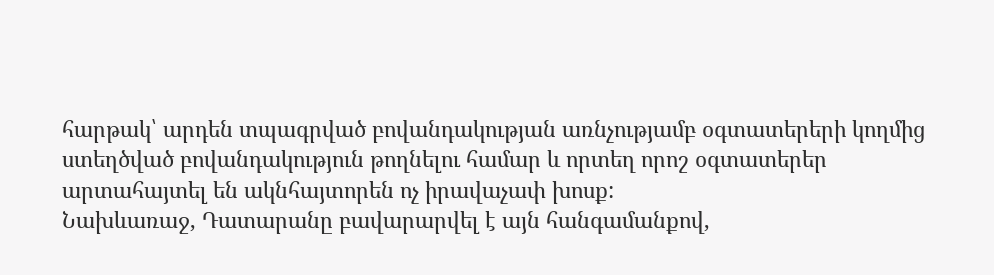հարթակ՝ արդեն տպագրված բովանդակության առնչությամբ օգտատերերի կողմից ստեղծված բովանդակություն թողնելու համար և որտեղ որոշ օգտատերեր արտահայտել են ակնհայտորեն ոչ իրավաչափ խոսք:
Նախևառաջ, Դատարանը բավարարվել է այն հանգամանքով,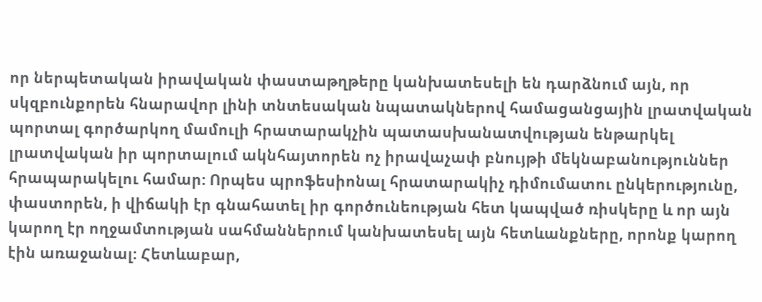որ ներպետական իրավական փաստաթղթերը կանխատեսելի են դարձնում այն, որ սկզբունքորեն հնարավոր լինի տնտեսական նպատակներով համացանցային լրատվական պորտալ գործարկող մամուլի հրատարակչին պատասխանատվության ենթարկել լրատվական իր պորտալում ակնհայտորեն ոչ իրավաչափ բնույթի մեկնաբանություններ հրապարակելու համար: Որպես պրոֆեսիոնալ հրատարակիչ դիմումատու ընկերությունը, փաստորեն, ի վիճակի էր գնահատել իր գործունեության հետ կապված ռիսկերը և որ այն կարող էր ողջամտության սահմաններում կանխատեսել այն հետևանքները, որոնք կարող էին առաջանալ: Հետևաբար,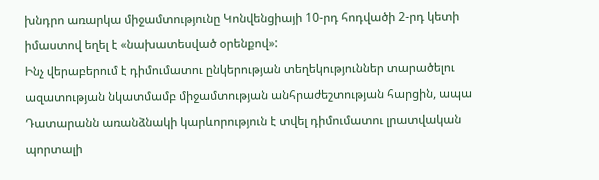խնդրո առարկա միջամտությունը Կոնվենցիայի 10-րդ հոդվածի 2-րդ կետի իմաստով եղել է «նախատեսված օրենքով»:
Ինչ վերաբերում է դիմումատու ընկերության տեղեկություններ տարածելու ազատության նկատմամբ միջամտության անհրաժեշտության հարցին, ապա Դատարանն առանձնակի կարևորություն է տվել դիմումատու լրատվական պորտալի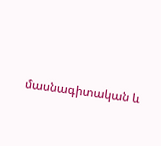մասնագիտական և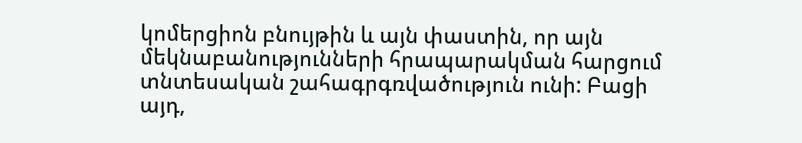կոմերցիոն բնույթին և այն փաստին, որ այն մեկնաբանությունների հրապարակման հարցում տնտեսական շահագրգռվածություն ունի: Բացի այդ,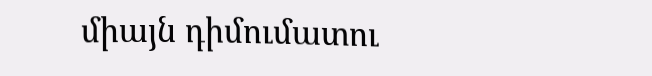միայն դիմումատու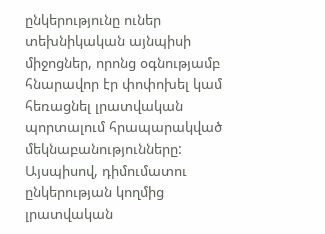ընկերությունը ուներ տեխնիկական այնպիսի միջոցներ, որոնց օգնությամբ հնարավոր էր փոփոխել կամ հեռացնել լրատվական պորտալում հրապարակված մեկնաբանությունները: Այսպիսով, դիմումատու ընկերության կողմից լրատվական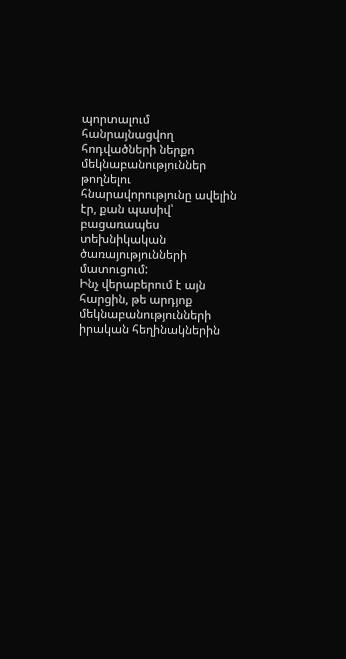պորտալում հանրայնացվող հոդվածների ներքո մեկնաբանություններ թողնելու հնարավորությունը ավելին էր, քան պասիվ՝ բացառապես տեխնիկական ծառայությունների մատուցում:
Ինչ վերաբերում է այն հարցին, թե արդյոք մեկնաբանությունների իրական հեղինակներին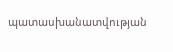պատասխանատվության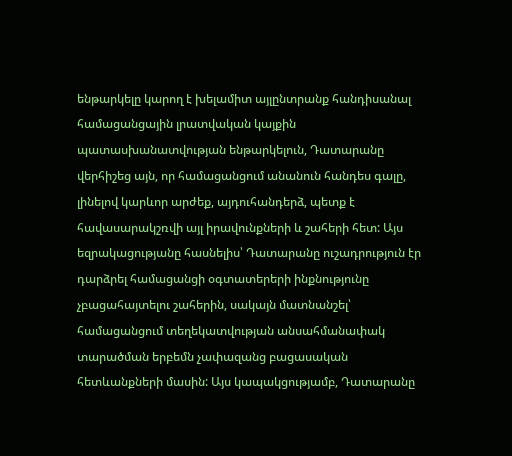ենթարկելը կարող է խելամիտ այլընտրանք հանդիսանալ համացանցային լրատվական կայքին պատասխանատվության ենթարկելուն, Դատարանը վերհիշեց այն, որ համացանցում անանուն հանդես գալը, լինելով կարևոր արժեք, այդուհանդերձ, պետք է հավասարակշռվի այլ իրավունքների և շահերի հետ: Այս եզրակացությանը հասնելիս՝ Դատարանը ուշադրություն էր դարձրել համացանցի օգտատերերի ինքնությունը չբացահայտելու շահերին, սակայն մատնանշել՝ համացանցում տեղեկատվության անսահմանափակ տարածման երբեմն չափազանց բացասական հետևանքների մասին: Այս կապակցությամբ, Դատարանը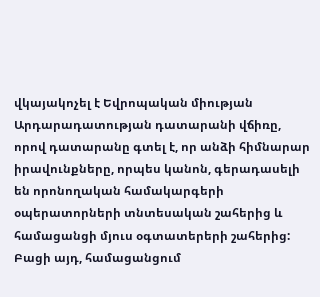վկայակոչել է Եվրոպական միության Արդարադատության դատարանի վճիռը, որով դատարանը գտել է, որ անձի հիմնարար իրավունքները, որպես կանոն, գերադասելի են որոնողական համակարգերի օպերատորների տնտեսական շահերից և համացանցի մյուս օգտատերերի շահերից: Բացի այդ, համացանցում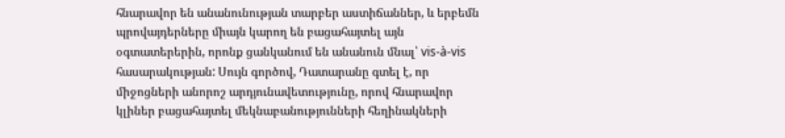հնարավոր են անանունության տարբեր աստիճաններ, և երբեմն պրովայդերները միայն կարող են բացահայտել այն օգտատերերին, որոնք ցանկանում են անանուն մնալ՝ vis-à-vis հասարակության: Սույն գործով, Դատարանը գտել է, որ միջոցների անորոշ արդյունավետությունը, որով հնարավոր կլիներ բացահայտել մեկնաբանությունների հեղինակների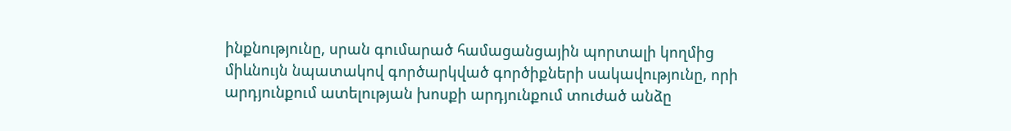ինքնությունը, սրան գումարած համացանցային պորտալի կողմից միևնույն նպատակով գործարկված գործիքների սակավությունը, որի արդյունքում ատելության խոսքի արդյունքում տուժած անձը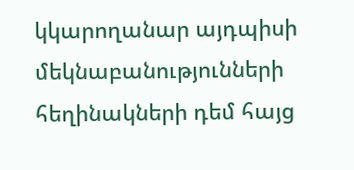կկարողանար այդպիսի մեկնաբանությունների հեղինակների դեմ հայց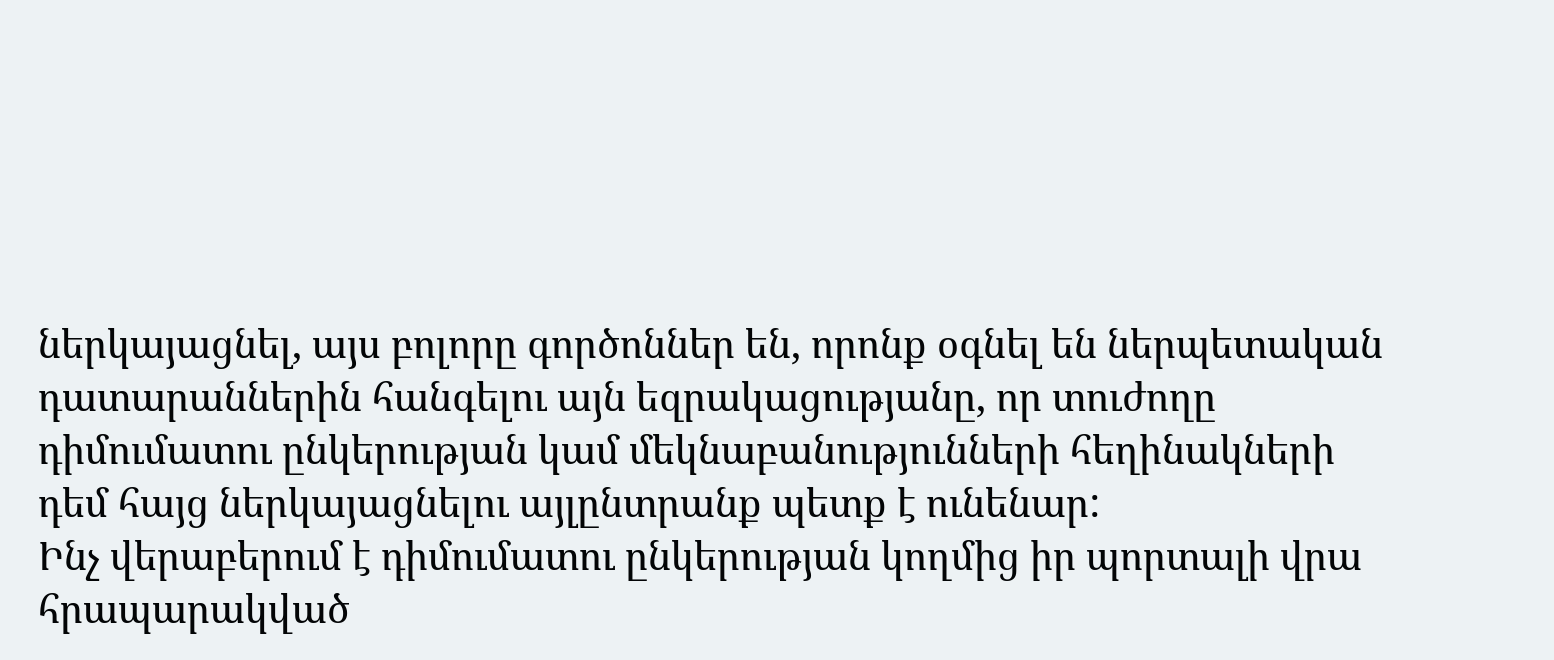ներկայացնել, այս բոլորը գործոններ են, որոնք օգնել են ներպետական դատարաններին հանգելու այն եզրակացությանը, որ տուժողը դիմումատու ընկերության կամ մեկնաբանությունների հեղինակների դեմ հայց ներկայացնելու այլընտրանք պետք է ունենար:
Ինչ վերաբերում է դիմումատու ընկերության կողմից իր պորտալի վրա հրապարակված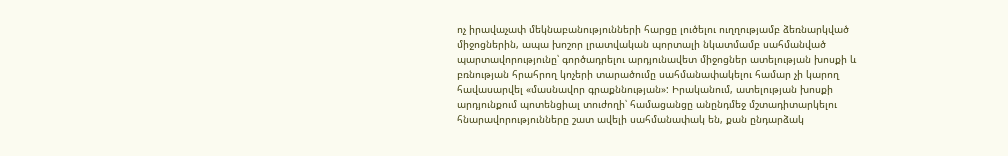ոչ իրավաչափ մեկնաբանությունների հարցը լուծելու ուղղությամբ ձեռնարկված միջոցներին, ապա խոշոր լրատվական պորտալի նկատմամբ սահմանված պարտավորությունը՝ գործադրելու արդյունավետ միջոցներ ատելության խոսքի և բռնության հրահրող կոչերի տարածումը սահմանափակելու համար չի կարող հավասարվել «մասնավոր գրաքննության»: Իրականում, ատելության խոսքի արդյունքում պոտենցիալ տուժողի՝ համացանցը անընդմեջ մշտադիտարկելու հնարավորությունները շատ ավելի սահմանափակ են, քան ընդարձակ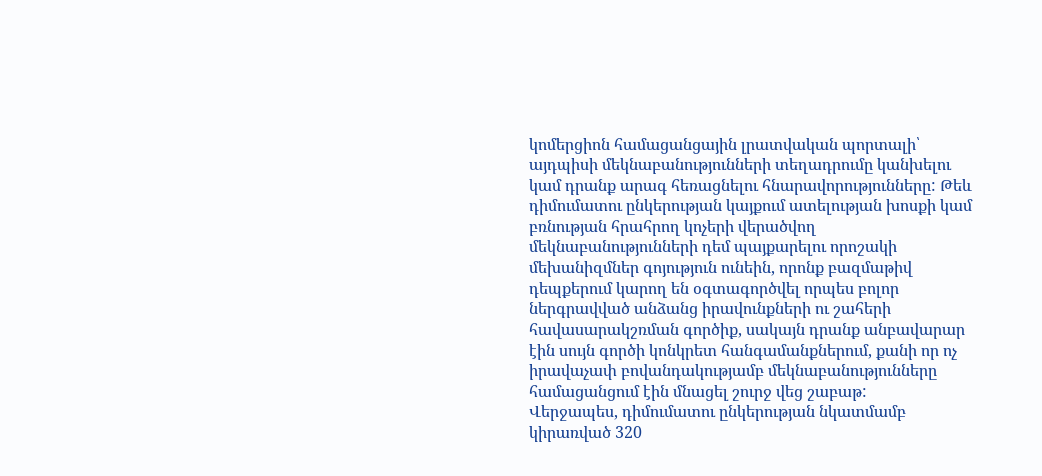կոմերցիոն համացանցային լրատվական պորտալի՝ այդպիսի մեկնաբանությունների տեղադրումը կանխելու կամ դրանք արագ հեռացնելու հնարավորությունները: Թեև դիմումատու ընկերության կայքում ատելության խոսքի կամ բռնության հրահրող կոչերի վերածվող մեկնաբանությունների դեմ պայքարելու որոշակի մեխանիզմներ գոյություն ունեին, որոնք բազմաթիվ դեպքերում կարող են օգտագործվել որպես բոլոր ներգրավված անձանց իրավունքների ու շահերի հավասարակշռման գործիք, սակայն դրանք անբավարար էին սույն գործի կոնկրետ հանգամանքներում, քանի որ ոչ իրավաչափ բովանդակությամբ մեկնաբանությունները համացանցում էին մնացել շուրջ վեց շաբաթ:
Վերջապես, դիմումատու ընկերության նկատմամբ կիրառված 320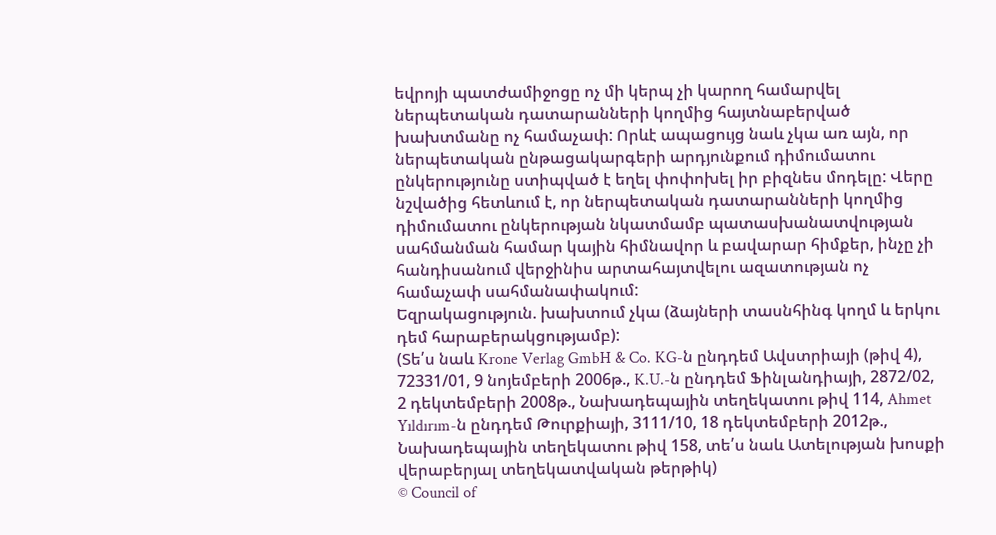եվրոյի պատժամիջոցը ոչ մի կերպ չի կարող համարվել ներպետական դատարանների կողմից հայտնաբերված խախտմանը ոչ համաչափ: Որևէ ապացույց նաև չկա առ այն, որ ներպետական ընթացակարգերի արդյունքում դիմումատու ընկերությունը ստիպված է եղել փոփոխել իր բիզնես մոդելը: Վերը նշվածից հետևում է, որ ներպետական դատարանների կողմից դիմումատու ընկերության նկատմամբ պատասխանատվության սահմանման համար կային հիմնավոր և բավարար հիմքեր, ինչը չի հանդիսանում վերջինիս արտահայտվելու ազատության ոչ համաչափ սահմանափակում:
Եզրակացություն. խախտում չկա (ձայների տասնհինգ կողմ և երկու դեմ հարաբերակցությամբ):
(Տե՛ս նաև Krone Verlag GmbH & Co. KG-ն ընդդեմ Ավստրիայի (թիվ 4), 72331/01, 9 նոյեմբերի 2006թ., K.U.-ն ընդդեմ Ֆինլանդիայի, 2872/02, 2 դեկտեմբերի 2008թ., Նախադեպային տեղեկատու թիվ 114, Ahmet Yıldırım-ն ընդդեմ Թուրքիայի, 3111/10, 18 դեկտեմբերի 2012թ., Նախադեպային տեղեկատու թիվ 158, տե՛ս նաև Ատելության խոսքի վերաբերյալ տեղեկատվական թերթիկ)
© Council of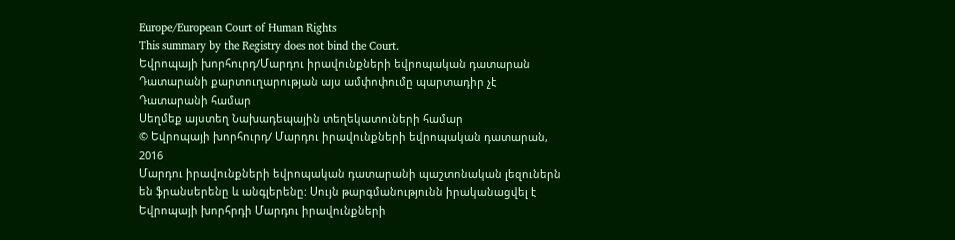Europe/European Court of Human Rights
This summary by the Registry does not bind the Court.
Եվրոպայի խորհուրդ/Մարդու իրավունքների եվրոպական դատարան
Դատարանի քարտուղարության այս ամփոփումը պարտադիր չէ Դատարանի համար
Սեղմեք այստեղ Նախադեպային տեղեկատուների համար
© Եվրոպայի խորհուրդ/ Մարդու իրավունքների եվրոպական դատարան, 2016
Մարդու իրավունքների եվրոպական դատարանի պաշտոնական լեզուներն են ֆրանսերենը և անգլերենը: Սույն թարգմանությունն իրականացվել է Եվրոպայի խորհրդի Մարդու իրավունքների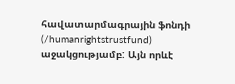հավատարմագրային ֆոնդի (/humanrightstrustfund) աջակցությամբ: Այն որևէ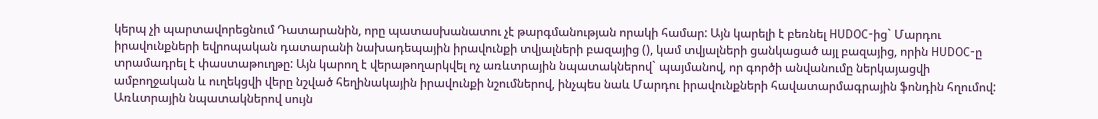կերպ չի պարտավորեցնում Դատարանին, որը պատասխանատու չէ թարգմանության որակի համար: Այն կարելի է բեռնել HUDOC-ից` Մարդու իրավունքների եվրոպական դատարանի նախադեպային իրավունքի տվյալների բազայից (), կամ տվյալների ցանկացած այլ բազայից, որին HUDOC-ը տրամադրել է փաստաթուղթը: Այն կարող է վերաթողարկվել ոչ առևտրային նպատակներով` պայմանով, որ գործի անվանումը ներկայացվի ամբողջական և ուղեկցվի վերը նշված հեղինակային իրավունքի նշումներով, ինչպես նաև Մարդու իրավունքների հավատարմագրային ֆոնդին հղումով: Առևտրային նպատակներով սույն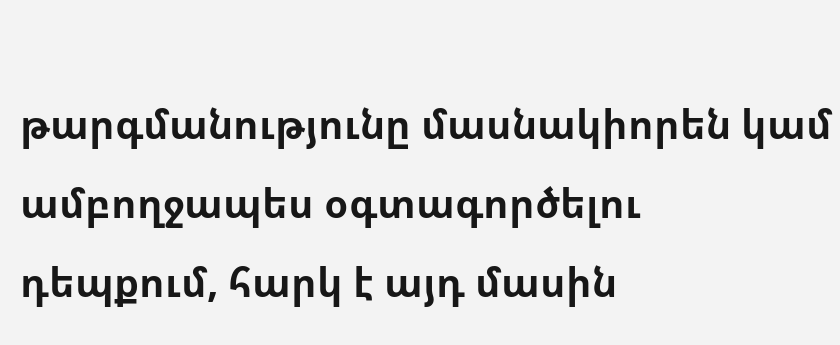թարգմանությունը մասնակիորեն կամ ամբողջապես օգտագործելու դեպքում, հարկ է այդ մասին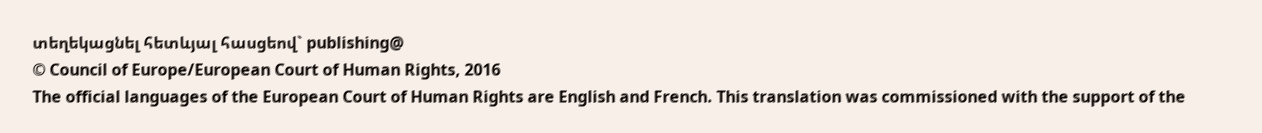տեղեկացնել հետևյալ հասցեով` publishing@
© Council of Europe/European Court of Human Rights, 2016
The official languages of the European Court of Human Rights are English and French. This translation was commissioned with the support of the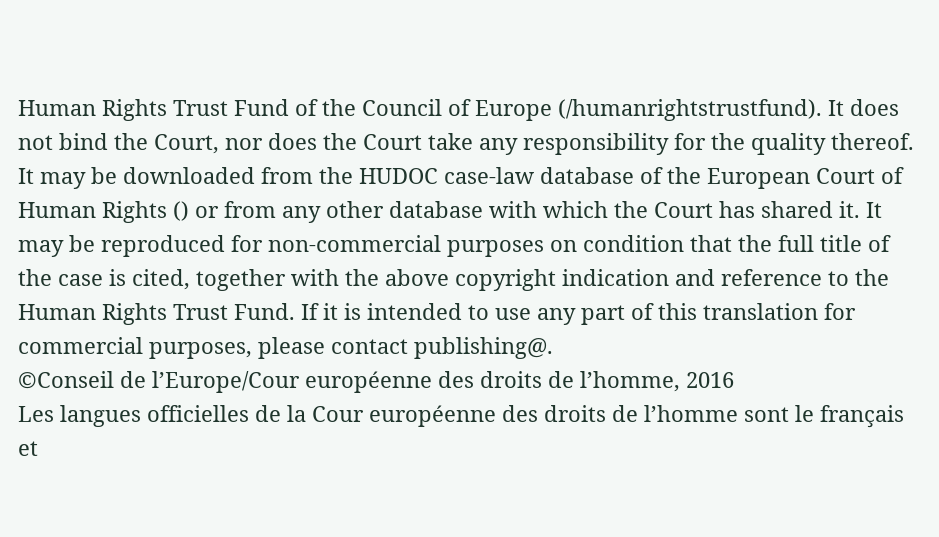Human Rights Trust Fund of the Council of Europe (/humanrightstrustfund). It does not bind the Court, nor does the Court take any responsibility for the quality thereof. It may be downloaded from the HUDOC case-law database of the European Court of Human Rights () or from any other database with which the Court has shared it. It may be reproduced for non-commercial purposes on condition that the full title of the case is cited, together with the above copyright indication and reference to the Human Rights Trust Fund. If it is intended to use any part of this translation for commercial purposes, please contact publishing@.
©Conseil de l’Europe/Cour européenne des droits de l’homme, 2016
Les langues officielles de la Cour européenne des droits de l’homme sont le français et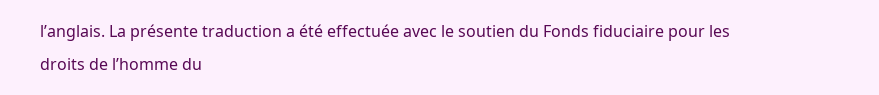l’anglais. La présente traduction a été effectuée avec le soutien du Fonds fiduciaire pour les droits de l’homme du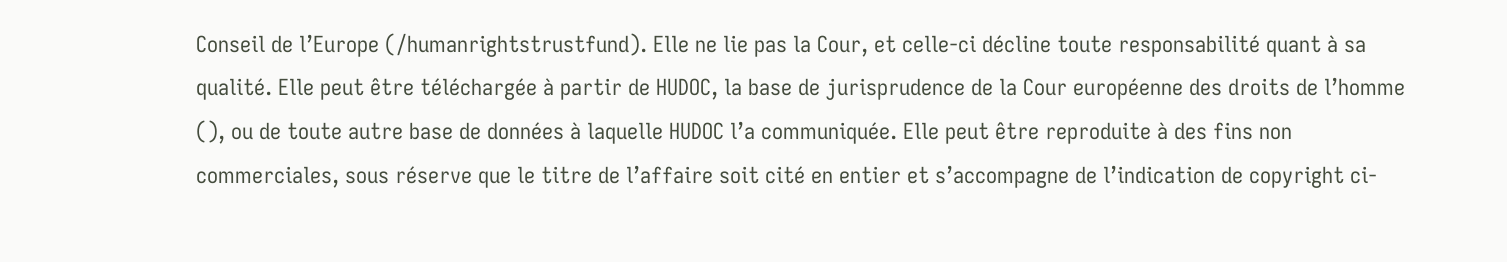Conseil de l’Europe (/humanrightstrustfund). Elle ne lie pas la Cour, et celle-ci décline toute responsabilité quant à sa qualité. Elle peut être téléchargée à partir de HUDOC, la base de jurisprudence de la Cour européenne des droits de l’homme (), ou de toute autre base de données à laquelle HUDOC l’a communiquée. Elle peut être reproduite à des fins non commerciales, sous réserve que le titre de l’affaire soit cité en entier et s’accompagne de l’indication de copyright ci-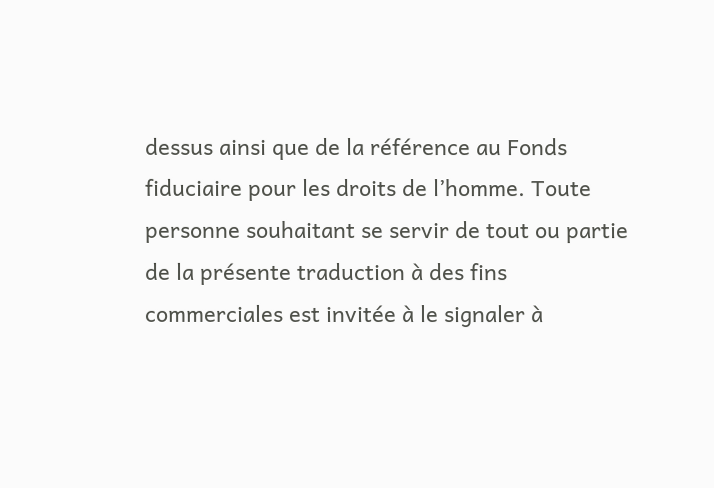dessus ainsi que de la référence au Fonds fiduciaire pour les droits de l’homme. Toute personne souhaitant se servir de tout ou partie de la présente traduction à des fins commerciales est invitée à le signaler à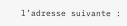l’adresse suivante :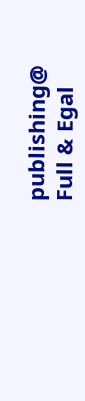publishing@
Full & Egal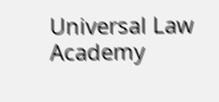Universal Law Academy